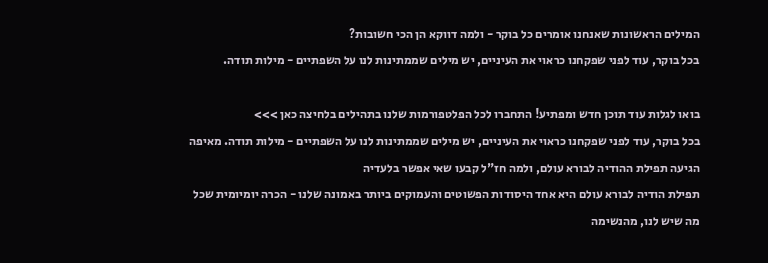המילים הראשונות שאנחנו אומרים כל בוקר - ולמה דווקא הן הכי חשובות?
בכל בוקר, עוד לפני שפקחנו כראוי את העיניים, יש מילים שממתינות לנו על השפתיים - מילות תודה.

בואו לגלות עוד תוכן חדש ומפתיע! התחברו לכל הפלטפורמות שלנו בתהילים בלחיצה כאן >>>
בכל בוקר, עוד לפני שפקחנו כראוי את העיניים, יש מילים שממתינות לנו על השפתיים - מילות תודה. מאיפה הגיעה תפילת ההודיה לבורא עולם, ולמה חז"ל קבעו שאי אפשר בלעדיה
תפילת הודיה לבורא עולם היא אחד היסודות הפשוטים והעמוקים ביותר באמונה שלנו - הכרה יומיומית שכל מה שיש לנו, מהנשימה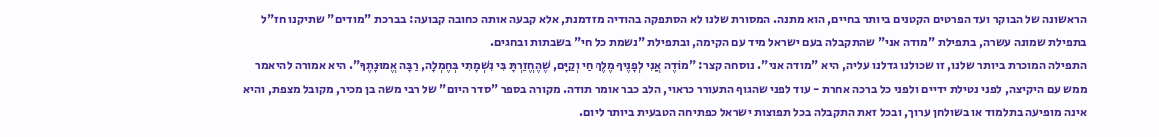הראשונה של הבוקר ועד הפרטים הקטנים ביותר בחיים, הוא מתנה. המסורת שלנו לא הסתפקה בהודיה מזדמנת, אלא קבעה אותה כחובה קבועה: בברכת "מודים" שתיקנו חז"ל בתפילת שמונה עשרה, בתפילת "מודה אני" שהתקבלה בעם ישראל מיד עם הקימה, ובתפילת "נשמת כל חי" בשבתות ובחגים.
התפילה המוכרת ביותר שלנו, זו שכולנו גדלנו עליה, היא "מודה אני". נוסחה קצר: "מוֹדֶה אֲנִי לְפָנֶיךָ מֶלֶךְ חַי וְקַיָּם, שֶׁהֶחֱזַרְתָּ בִּי נִשְׁמָתִי בְּחֶמְלָה, רַבָּה אֱמוּנָתֶךָ". היא אמורה להיאמר ממש עם היקיצה, לפני נטילת ידיים ולפני כל ברכה אחרת - עוד לפני שהגוף התעורר כראוי, הלב כבר אומר תודה. מקורה בספר "סדר היום" של רבי משה בן מכיר, מקובל מצפת, והיא אינה מופיעה בתלמוד או בשולחן ערוך, ובכל זאת התקבלה בכל תפוצות ישראל כפתיחה הטבעית ביותר ליום.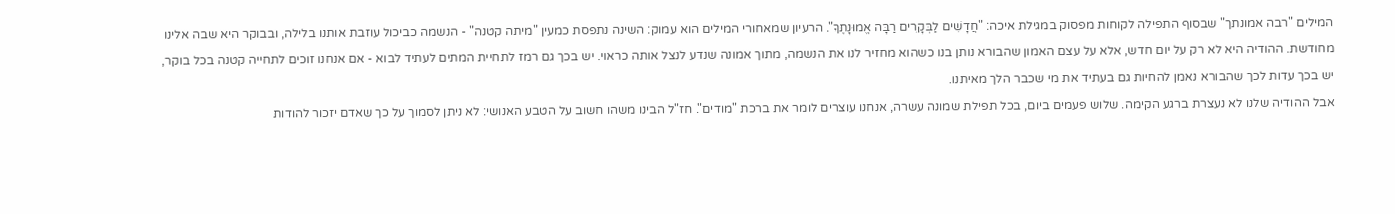המילים "רבה אמונתך" שבסוף התפילה לקוחות מפסוק במגילת איכה: "חֲדָשִׁים לַבְּקָרִים רַבָּה אֱמוּנָתֶךָ". הרעיון שמאחורי המילים הוא עמוק: השינה נתפסת כמעין "מיתה קטנה" - הנשמה כביכול עוזבת אותנו בלילה, ובבוקר היא שבה אלינו מחודשת. ההודיה היא לא רק על יום חדש, אלא על עצם האמון שהבורא נותן בנו כשהוא מחזיר לנו את הנשמה, מתוך אמונה שנדע לנצל אותה כראוי. יש בכך גם רמז לתחיית המתים לעתיד לבוא - אם אנחנו זוכים לתחייה קטנה בכל בוקר, יש בכך עדות לכך שהבורא נאמן להחיות גם בעתיד את מי שכבר הלך מאיתנו.
אבל ההודיה שלנו לא נעצרת ברגע הקימה. שלוש פעמים ביום, בכל תפילת שמונה עשרה, אנחנו עוצרים לומר את ברכת "מודים". חז"ל הבינו משהו חשוב על הטבע האנושי: לא ניתן לסמוך על כך שאדם יזכור להודות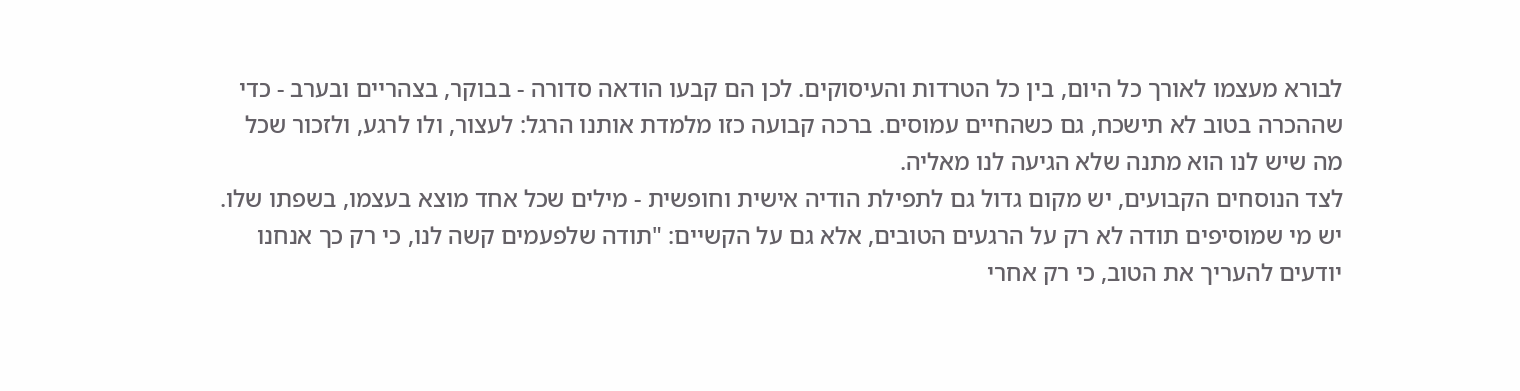לבורא מעצמו לאורך כל היום, בין כל הטרדות והעיסוקים. לכן הם קבעו הודאה סדורה - בבוקר, בצהריים ובערב - כדי שההכרה בטוב לא תישכח, גם כשהחיים עמוסים. ברכה קבועה כזו מלמדת אותנו הרגל: לעצור, ולו לרגע, ולזכור שכל מה שיש לנו הוא מתנה שלא הגיעה לנו מאליה.
לצד הנוסחים הקבועים, יש מקום גדול גם לתפילת הודיה אישית וחופשית - מילים שכל אחד מוצא בעצמו, בשפתו שלו. יש מי שמוסיפים תודה לא רק על הרגעים הטובים, אלא גם על הקשיים: "תודה שלפעמים קשה לנו, כי רק כך אנחנו יודעים להעריך את הטוב, כי רק אחרי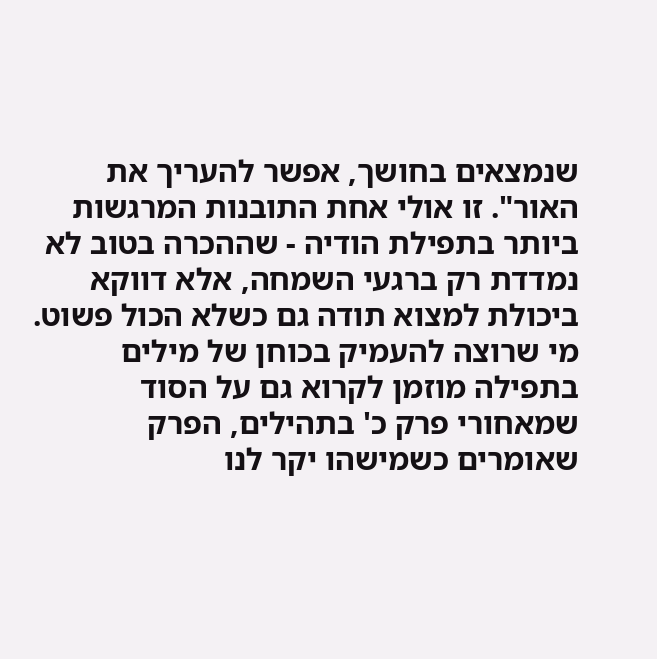שנמצאים בחושך, אפשר להעריך את האור". זו אולי אחת התובנות המרגשות ביותר בתפילת הודיה - שההכרה בטוב לא נמדדת רק ברגעי השמחה, אלא דווקא ביכולת למצוא תודה גם כשלא הכול פשוט. מי שרוצה להעמיק בכוחן של מילים בתפילה מוזמן לקרוא גם על הסוד שמאחורי פרק כ' בתהילים, הפרק שאומרים כשמישהו יקר לנו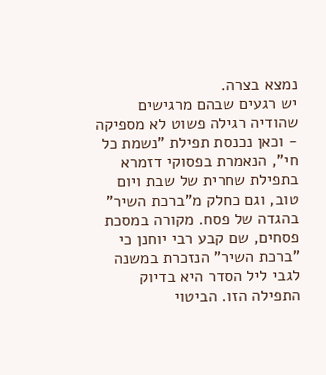נמצא בצרה.
יש רגעים שבהם מרגישים שהודיה רגילה פשוט לא מספיקה - וכאן נכנסת תפילת "נשמת כל חי", הנאמרת בפסוקי דזמרא בתפילת שחרית של שבת ויום טוב, וגם כחלק מ"ברכת השיר" בהגדה של פסח. מקורה במסכת פסחים, שם קבע רבי יוחנן כי "ברכת השיר" הנזכרת במשנה לגבי ליל הסדר היא בדיוק התפילה הזו. הביטוי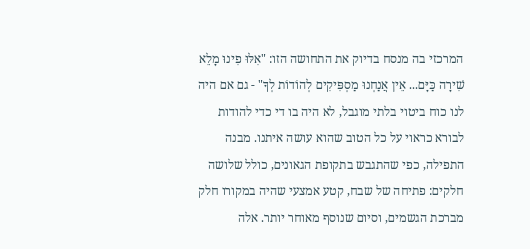המרכזי בה מנסח בדיוק את התחושה הזו: "אִלּוּ פִינוּ מָלֵא שִׁירָה כַּיָּם... אֵין אֲנַחְנוּ מַסְפִּיקִים לְהוֹדוֹת לְךָ" - גם אם היה לנו כוח ביטוי בלתי מוגבל, לא היה בו די כדי להודות לבורא כראוי על כל הטוב שהוא עושה איתנו. מבנה התפילה, כפי שהתגבש בתקופת הגאונים, כולל שלושה חלקים: פתיחה של שבח, קטע אמצעי שהיה במקורו חלק מברכת הגשמים, וסיום שנוסף מאוחר יותר. אלה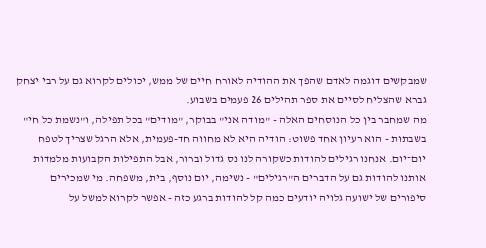שמבקשים דוגמה לאדם שהפך את ההודיה לאורח חיים של ממש, יכולים לקרוא גם על רבי יצחק גברא שהצליח לסיים את ספר תהילים 26 פעמים בשבוע.
מה שמחבר בין כל הנוסחים האלה - "מודה אני" בבוקר, "מודים" בכל תפילה, ו"נשמת כל חי" בשבתות - הוא רעיון אחד פשוט: הודיה היא לא מחווה חד-פעמית, אלא הרגל שצריך לטפח יום־יום. אנחנו רגילים להודות כשקורה לנו נס גדול וברור, אבל התפילות הקבועות מלמדות אותנו להודות גם על הדברים ה"רגילים" - נשימה, יום נוסף, בית, משפחה. מי שמכירים סיפורים של ישועה גלויה יודעים כמה קל להודות ברגע כזה - אפשר לקרוא למשל על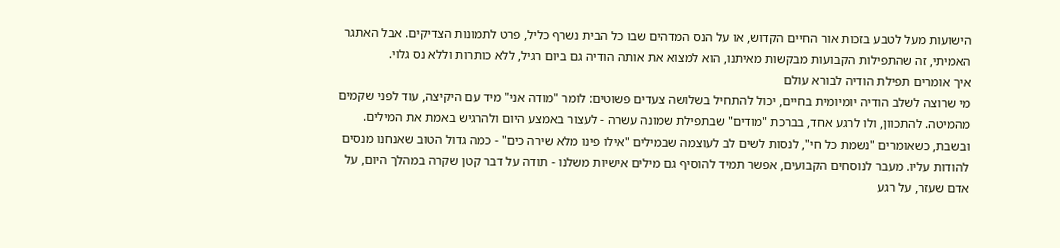הישועות מעל לטבע בזכות אור החיים הקדוש, או על הנס המדהים שבו כל הבית נשרף כליל, פרט לתמונות הצדיקים. אבל האתגר האמיתי, זה שהתפילות הקבועות מבקשות מאיתנו, הוא למצוא את אותה הודיה גם ביום רגיל, ללא כותרות וללא נס גלוי.
איך אומרים תפילת הודיה לבורא עולם
מי שרוצה לשלב הודיה יומיומית בחיים, יכול להתחיל בשלושה צעדים פשוטים: לומר "מודה אני" מיד עם היקיצה, עוד לפני שקמים מהמיטה. להתכוון, ולו לרגע אחד, בברכת "מודים" שבתפילת שמונה עשרה - לעצור באמצע היום ולהרגיש באמת את המילים. ובשבת, כשאומרים "נשמת כל חי", לנסות לשים לב לעוצמה שבמילים "אילו פינו מלא שירה כים" - כמה גדול הטוב שאנחנו מנסים להודות עליו. מעבר לנוסחים הקבועים, אפשר תמיד להוסיף גם מילים אישיות משלנו - תודה על דבר קטן שקרה במהלך היום, על אדם שעזר, על רגע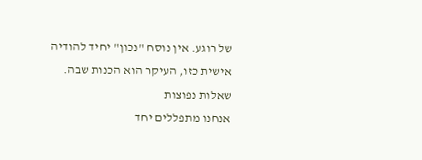של רוגע. אין נוסח "נכון" יחיד להודיה אישית כזו, העיקר הוא הכנות שבה.
שאלות נפוצות
אנחנו מתפללים יחד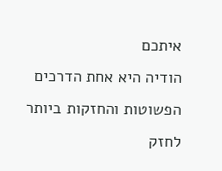איתכם
הודיה היא אחת הדרכים הפשוטות והחזקות ביותר לחזק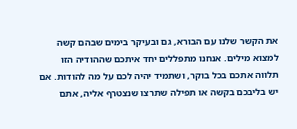את הקשר שלנו עם הבורא, גם ובעיקר בימים שבהם קשה למצוא מילים. אנחנו מתפללים יחד איתכם שההודיה הזו תלווה אתכם בכל בוקר, ושתמיד יהיה לכם על מה להודות. אם יש בליבכם בקשה או תפילה שתרצו שנצטרף אליה, אתם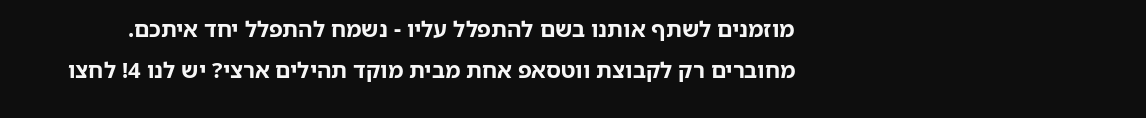מוזמנים לשתף אותנו בשם להתפלל עליו - נשמח להתפלל יחד איתכם.
מחוברים רק לקבוצת ווטסאפ אחת מבית מוקד תהילים ארצי? יש לנו 4! לחצו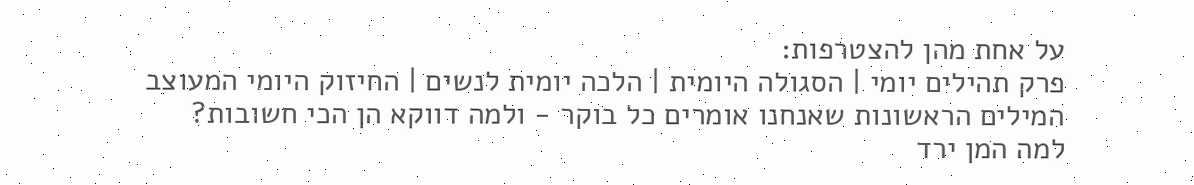על אחת מהן להצטרפות:
פרק תהילים יומי | הסגולה היומית | הלכה יומית לנשים | החיזוק היומי המעוצב
המילים הראשונות שאנחנו אומרים כל בוקר - ולמה דווקא הן הכי חשובות?
למה המן ירד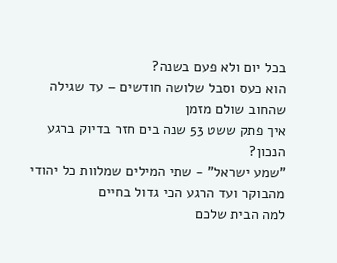בכל יום ולא פעם בשנה?
הוא כעס וסבל שלושה חודשים – עד שגילה שהחוב שולם מזמן
איך פתק ששט 53 שנה בים חזר בדיוק ברגע הנכון?
"שמע ישראל" - שתי המילים שמלוות כל יהודי מהבוקר ועד הרגע הכי גדול בחיים
למה הבית שלכם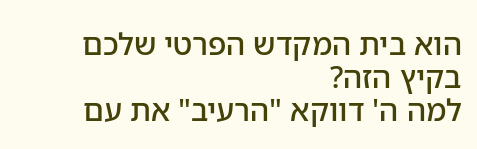הוא בית המקדש הפרטי שלכם בקיץ הזה?
למה ה' דווקא "הרעיב" את עם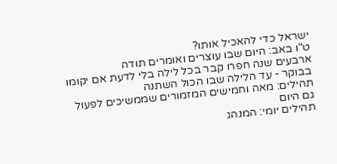ישראל כדי להאכיל אותו?
ט"ו באב: היום שבו עוצרים ואומרים תודה
ארבעים שנה חפרו קבר בכל לילה בלי לדעת אם יקומו בבוקר - עד הלילה שבו הכול השתנה
תהילים: מאה וחמישים המזמורים שממשיכים לפעול גם היום
תהילים יומי: המנהג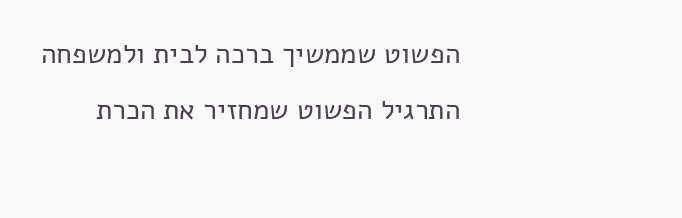הפשוט שממשיך ברכה לבית ולמשפחה
התרגיל הפשוט שמחזיר את הכרת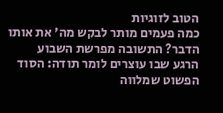הטוב לזוגיות
כמה פעמים מותר לבקש מה' את אותו הדבר? התשובה מפרשת השבוע
הרגע שבו עוצרים לומר תודה: הסוד הפשוט שמלווה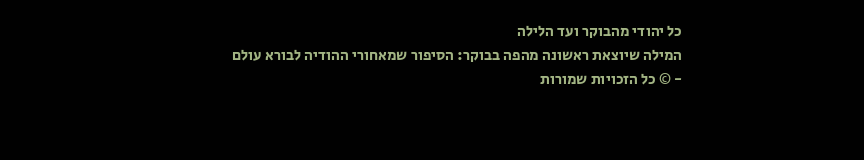כל יהודי מהבוקר ועד הלילה
המילה שיוצאת ראשונה מהפה בבוקר: הסיפור שמאחורי ההודיה לבורא עולם
- © כל הזכויות שמורות